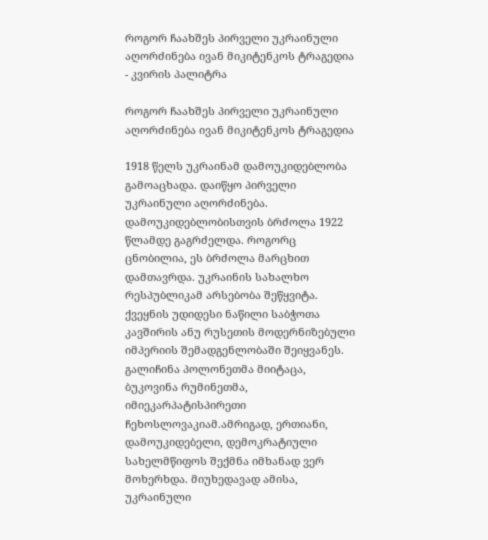როგორ ჩაახშეს პირველი უკრაინული აღორძინება ივან მიკიტენკოს ტრაგედია - კვირის პალიტრა

როგორ ჩაახშეს პირველი უკრაინული აღორძინება ივან მიკიტენკოს ტრაგედია

1918 წელს უკრაინამ დამოუკიდებლობა გამოაცხადა. დაიწყო პირველი უკრაინული აღორძინება. დამოუკიდებლობისთვის ბრძოლა 1922 წლამდე გაგრძელდა. როგორც ცნობილია, ეს ბრძოლა მარცხით დამთავრდა. უკრაინის სახალხო რესპუბლიკამ არსებობა შეწყვიტა. ქვეყნის უდიდესი ნაწილი საბჭოთა კავშირის ანუ რუსეთის მოდერნიზებული იმპერიის შემადგენლობაში შეიყვანეს. გალიჩინა პოლონეთმა მიიტაცა, ბუკოვინა რუმინეთმა, იმიეკარპატისპირეთი ჩეხოსლოვაკიამ.ამრიგად, ერთიანი, დამოუკიდებელი, დემოკრატიული სახელმწიფოს შექმნა იმხანად ვერ მოხერხდა. მიუხედავად ამისა, უკრაინული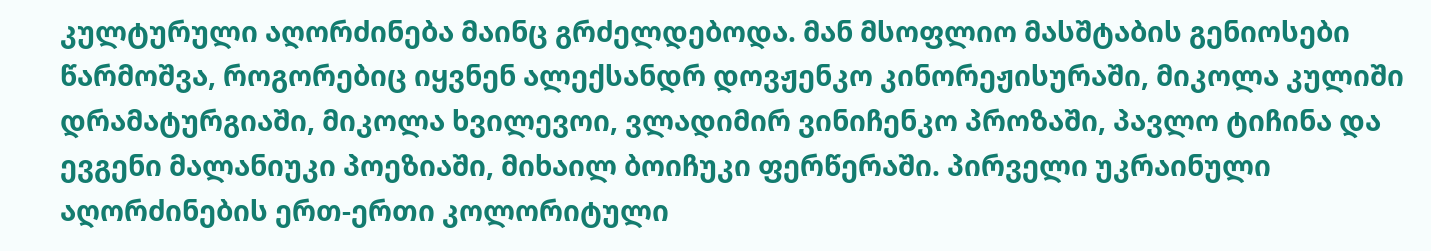კულტურული აღორძინება მაინც გრძელდებოდა. მან მსოფლიო მასშტაბის გენიოსები წარმოშვა, როგორებიც იყვნენ ალექსანდრ დოვჟენკო კინორეჟისურაში, მიკოლა კულიში დრამატურგიაში, მიკოლა ხვილევოი, ვლადიმირ ვინიჩენკო პროზაში, პავლო ტიჩინა და ევგენი მალანიუკი პოეზიაში, მიხაილ ბოიჩუკი ფერწერაში. პირველი უკრაინული აღორძინების ერთ-ერთი კოლორიტული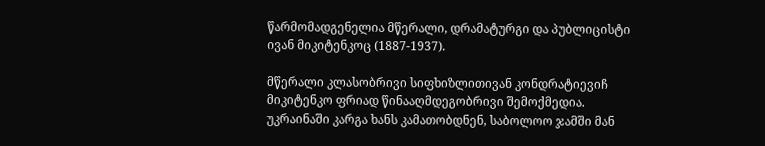წარმომადგენელია მწერალი, დრამატურგი და პუბლიცისტი ივან მიკიტენკოც (1887-1937).

მწერალი კლასობრივი სიფხიზლითივან კონდრატიევიჩ მიკიტენკო ფრიად წინააღმდეგობრივი შემოქმედია. უკრაინაში კარგა ხანს კამათობდნენ, საბოლოო ჯამში მან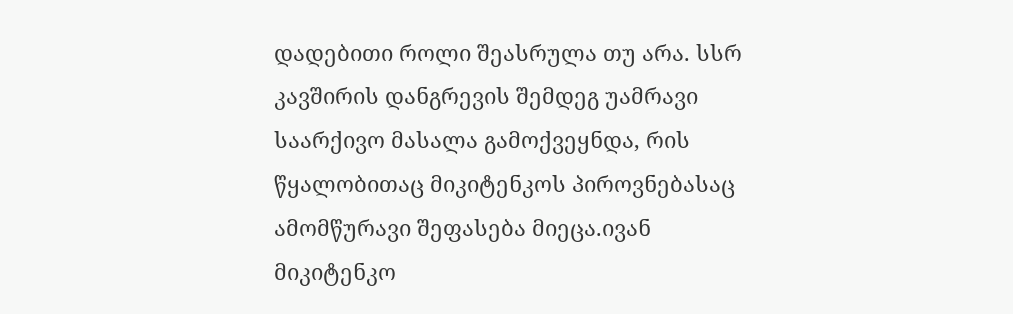დადებითი როლი შეასრულა თუ არა. სსრ კავშირის დანგრევის შემდეგ უამრავი საარქივო მასალა გამოქვეყნდა, რის წყალობითაც მიკიტენკოს პიროვნებასაც ამომწურავი შეფასება მიეცა.ივან მიკიტენკო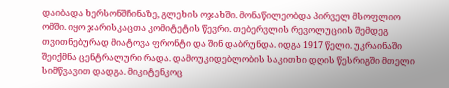დაიბადა ხერსონშჩინაზე, გლეხის ოჯახში. მონაწილეობდა პირველ მსოფლიო ომში. იყო ჯარისკაცთა კომიტეტის წევრი. თებერვლის რევოლუციის შემდეგ თვითნებურად მიატოვა ფრონტი და შინ დაბრუნდა. იდგა 1917 წელი. უკრაინაში შეიქმნა ცენტრალური რადა. დამოუკიდებლობის საკითხი დღის წესრიგში მთელი სიმწვავით დადგა. მიკიტენკოც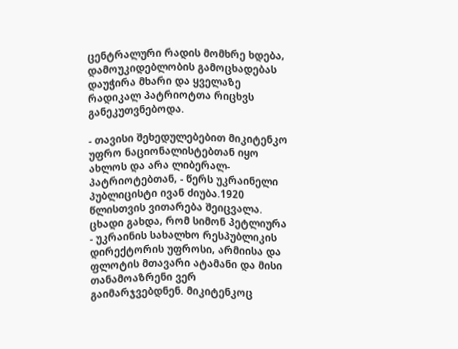ცენტრალური რადის მომხრე ხდება, დამოუკიდებლობის გამოცხადებას დაუჭირა მხარი და ყველაზე რადიკალ პატრიოტთა რიცხვს განეკუთვნებოდა.

- თავისი შეხედულებებით მიკიტენკო უფრო ნაციონალისტებთან იყო ახლოს და არა ლიბერალ-პატრიოტებთან, - წერს უკრაინელი პუბლიცისტი ივან ძიუბა.1920 წლისთვის ვითარება შეიცვალა. ცხადი გახდა, რომ სიმონ პეტლიურა - უკრაინის სახალხო რესპუბლიკის დირექტორის უფროსი, არმიისა და ფლოტის მთავარი ატამანი და მისი თანამოაზრენი ვერ გაიმარჯვებდნენ. მიკიტენკოც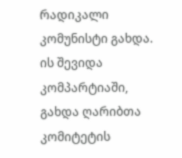რადიკალი კომუნისტი გახდა. ის შევიდა კომპარტიაში, გახდა ღარიბთა კომიტეტის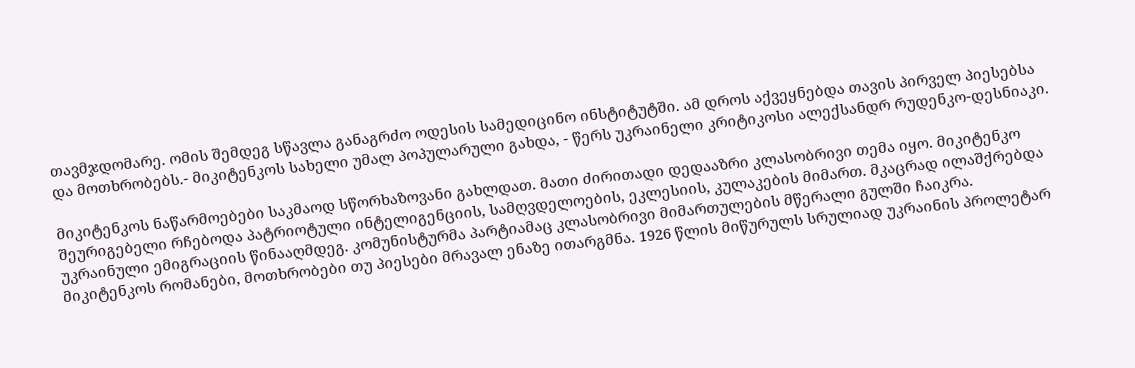თავმჯდომარე. ომის შემდეგ სწავლა განაგრძო ოდესის სამედიცინო ინსტიტუტში. ამ დროს აქვეყნებდა თავის პირველ პიესებსა და მოთხრობებს.- მიკიტენკოს სახელი უმალ პოპულარული გახდა, - წერს უკრაინელი კრიტიკოსი ალექსანდრ რუდენკო-დესნიაკი.

მიკიტენკოს ნაწარმოებები საკმაოდ სწორხაზოვანი გახლდათ. მათი ძირითადი დედააზრი კლასობრივი თემა იყო. მიკიტენკო შეურიგებელი რჩებოდა პატრიოტული ინტელიგენციის, სამღვდელოების, ეკლესიის, კულაკების მიმართ. მკაცრად ილაშქრებდა უკრაინული ემიგრაციის წინააღმდეგ. კომუნისტურმა პარტიამაც კლასობრივი მიმართულების მწერალი გულში ჩაიკრა. მიკიტენკოს რომანები, მოთხრობები თუ პიესები მრავალ ენაზე ითარგმნა. 1926 წლის მიწურულს სრულიად უკრაინის პროლეტარ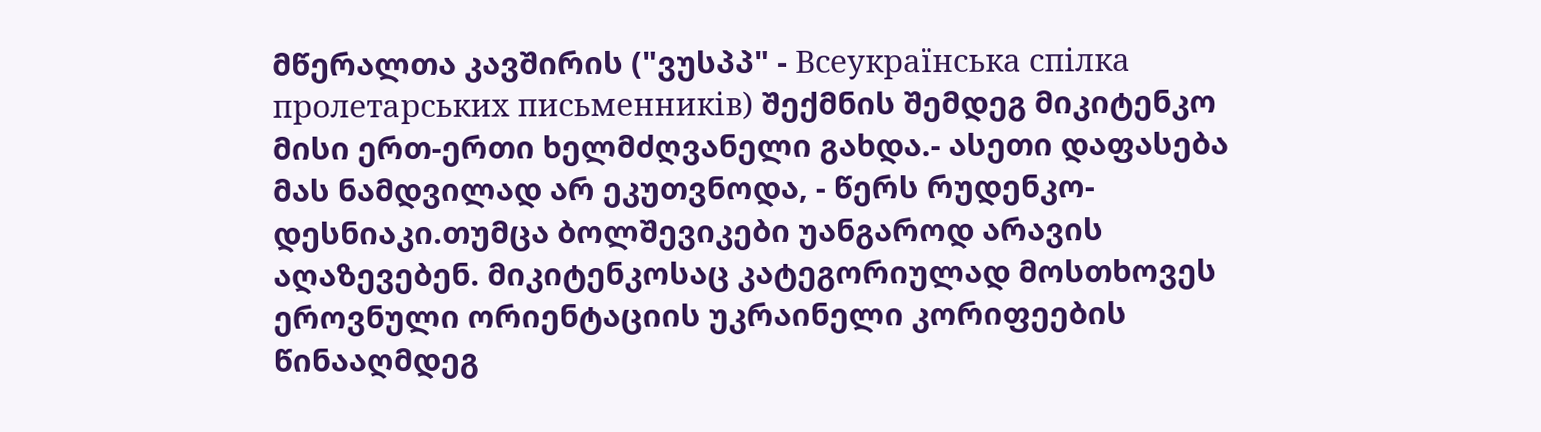მწერალთა კავშირის ("ვუსპპ" - Всеукраїнська спілка пролетарських письменників) შექმნის შემდეგ მიკიტენკო მისი ერთ-ერთი ხელმძღვანელი გახდა.- ასეთი დაფასება მას ნამდვილად არ ეკუთვნოდა, - წერს რუდენკო-დესნიაკი.თუმცა ბოლშევიკები უანგაროდ არავის აღაზევებენ. მიკიტენკოსაც კატეგორიულად მოსთხოვეს ეროვნული ორიენტაციის უკრაინელი კორიფეების წინააღმდეგ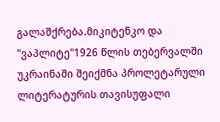გალაშქრება.მიკიტენკო და "ვაპლიტე"1926 წლის თებერვალში უკრაინაში შეიქმნა პროლეტარული ლიტერატურის თავისუფალი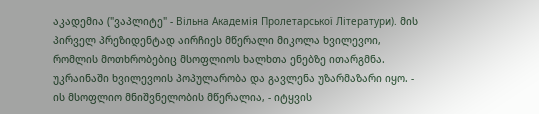აკადემია ("ვაპლიტე" - Вільна Академія Пролетарської Літератури). მის პირველ პრეზიდენტად აირჩიეს მწერალი მიკოლა ხვილევოი, რომლის მოთხრობებიც მსოფლიოს ხალხთა ენებზე ითარგმნა. უკრაინაში ხვილევოის პოპულარობა და გავლენა უზარმაზარი იყო. - ის მსოფლიო მნიშვნელობის მწერალია, - იტყვის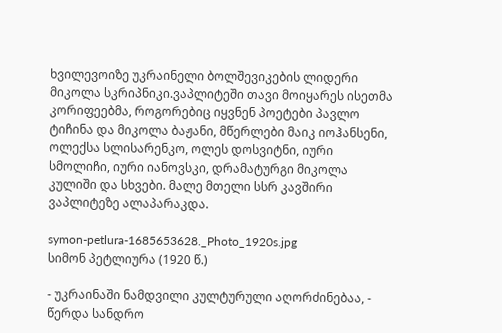ხვილევოიზე უკრაინელი ბოლშევიკების ლიდერი მიკოლა სკრიპნიკი.ვაპლიტეში თავი მოიყარეს ისეთმა კორიფეებმა, როგორებიც იყვნენ პოეტები პავლო ტიჩინა და მიკოლა ბაჟანი, მწერლები მაიკ იოჰანსენი, ოლექსა სლისარენკო, ოლეს დოსვიტნი, იური სმოლიჩი, იური იანოვსკი, დრამატურგი მიკოლა კულიში და სხვები. მალე მთელი სსრ კავშირი ვაპლიტეზე ალაპარაკდა.

symon-petlura-1685653628._Photo_1920s.jpg
სიმონ პეტლიურა (1920 წ.)

- უკრაინაში ნამდვილი კულტურული აღორძინებაა, - წერდა სანდრო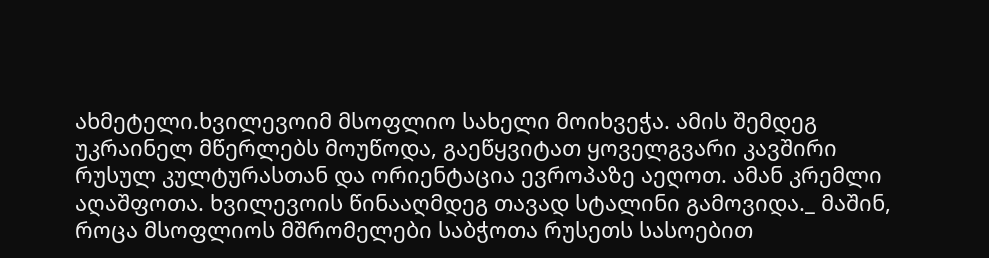ახმეტელი.ხვილევოიმ მსოფლიო სახელი მოიხვეჭა. ამის შემდეგ უკრაინელ მწერლებს მოუწოდა, გაეწყვიტათ ყოველგვარი კავშირი რუსულ კულტურასთან და ორიენტაცია ევროპაზე აეღოთ. ამან კრემლი აღაშფოთა. ხვილევოის წინააღმდეგ თავად სტალინი გამოვიდა._ მაშინ, როცა მსოფლიოს მშრომელები საბჭოთა რუსეთს სასოებით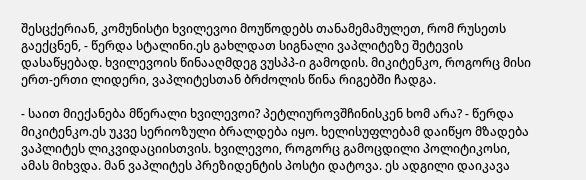შესცქერიან, კომუნისტი ხვილევოი მოუწოდებს თანამემამულეთ, რომ რუსეთს გაექცნენ, - წერდა სტალინი.ეს გახლდათ სიგნალი ვაპლიტეზე შეტევის დასაწყებად. ხვილევოის წინააღმდეგ ვუსპპ-ი გამოდის. მიკიტენკო, როგორც მისი ერთ-ერთი ლიდერი, ვაპლიტესთან ბრძოლის წინა რიგებში ჩადგა.

- საით მიექანება მწერალი ხვილევოი? პეტლიუროვშჩინისკენ ხომ არა? - წერდა მიკიტენკო.ეს უკვე სერიოზული ბრალდება იყო. ხელისუფლებამ დაიწყო მზადება ვაპლიტეს ლიკვიდაციისთვის. ხვილევოი, როგორც გამოცდილი პოლიტიკოსი, ამას მიხვდა. მან ვაპლიტეს პრეზიდენტის პოსტი დატოვა. ეს ადგილი დაიკავა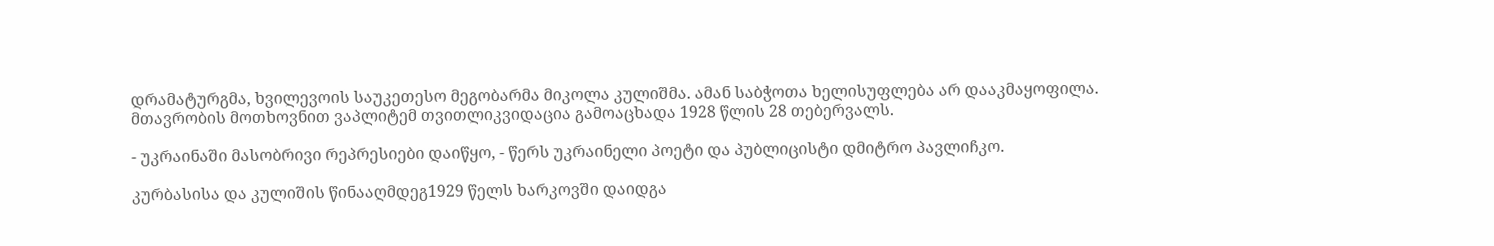დრამატურგმა, ხვილევოის საუკეთესო მეგობარმა მიკოლა კულიშმა. ამან საბჭოთა ხელისუფლება არ დააკმაყოფილა. მთავრობის მოთხოვნით ვაპლიტემ თვითლიკვიდაცია გამოაცხადა 1928 წლის 28 თებერვალს.

- უკრაინაში მასობრივი რეპრესიები დაიწყო, - წერს უკრაინელი პოეტი და პუბლიცისტი დმიტრო პავლიჩკო.

კურბასისა და კულიშის წინააღმდეგ1929 წელს ხარკოვში დაიდგა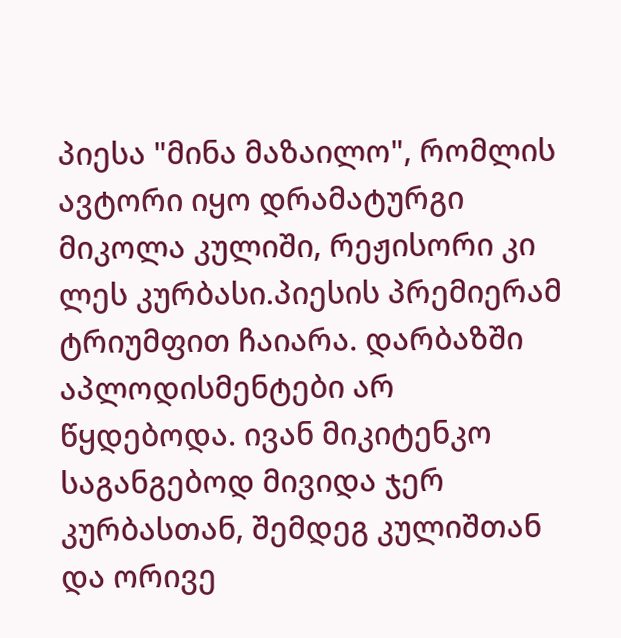პიესა "მინა მაზაილო", რომლის ავტორი იყო დრამატურგი მიკოლა კულიში, რეჟისორი კი ლეს კურბასი.პიესის პრემიერამ ტრიუმფით ჩაიარა. დარბაზში აპლოდისმენტები არ წყდებოდა. ივან მიკიტენკო საგანგებოდ მივიდა ჯერ კურბასთან, შემდეგ კულიშთან და ორივე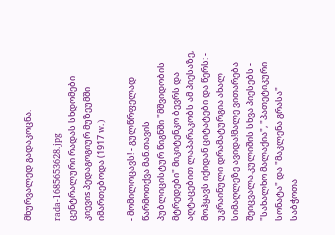მხურვალედ გადაკოცნა.

rada-1685653628.jpg
ცენტრალური რადას სხდომები კიევიs პედაგოგიურ მუზეუმში იმართებოდა (1917 w.)

- მომილოცავს! - გულწრფელად წარმოთქვა მან.თავის პუბლიცისტურ წიგნში "მშვიდობის მტრედები" მიკიტენკო ბევრს და აღტაცებით ლაპარაკობს ამ პიესაზე, მოჰყავს იქიდან ციტატები და წერს: - უკრაინული დრამატურგია ახალ სიმაღლეზე ავიდა!მალე ვითარება შეიცვალა.კულიშის სხვა პიესებს - "სახალხო მალაქია", "პათეტიკური სონატა" და "მაკლენა გრასა" საბჭოთა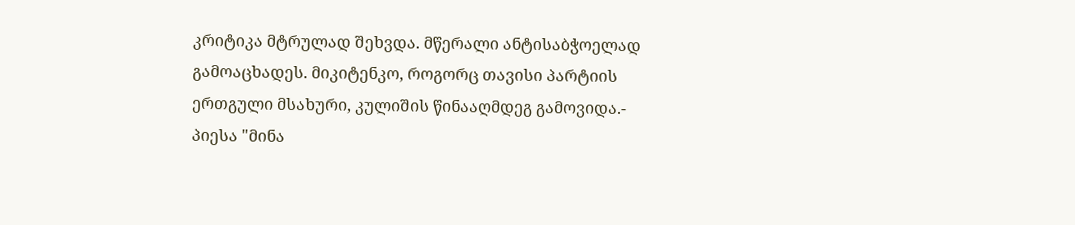კრიტიკა მტრულად შეხვდა. მწერალი ანტისაბჭოელად გამოაცხადეს. მიკიტენკო, როგორც თავისი პარტიის ერთგული მსახური, კულიშის წინააღმდეგ გამოვიდა.- პიესა "მინა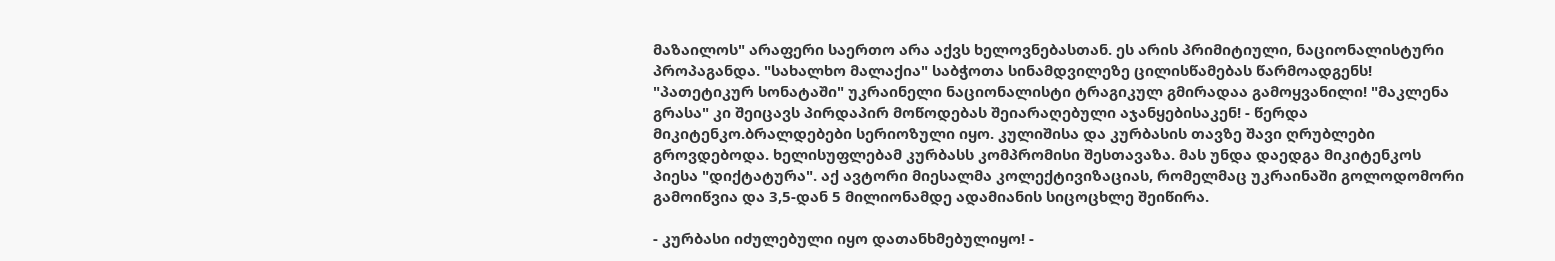მაზაილოს" არაფერი საერთო არა აქვს ხელოვნებასთან. ეს არის პრიმიტიული, ნაციონალისტური პროპაგანდა. "სახალხო მალაქია" საბჭოთა სინამდვილეზე ცილისწამებას წარმოადგენს! "პათეტიკურ სონატაში" უკრაინელი ნაციონალისტი ტრაგიკულ გმირადაა გამოყვანილი! "მაკლენა გრასა" კი შეიცავს პირდაპირ მოწოდებას შეიარაღებული აჯანყებისაკენ! - წერდა მიკიტენკო.ბრალდებები სერიოზული იყო. კულიშისა და კურბასის თავზე შავი ღრუბლები გროვდებოდა. ხელისუფლებამ კურბასს კომპრომისი შესთავაზა. მას უნდა დაედგა მიკიტენკოს პიესა "დიქტატურა". აქ ავტორი მიესალმა კოლექტივიზაციას, რომელმაც უკრაინაში გოლოდომორი გამოიწვია და 3,5-დან 5 მილიონამდე ადამიანის სიცოცხლე შეიწირა.

- კურბასი იძულებული იყო დათანხმებულიყო! -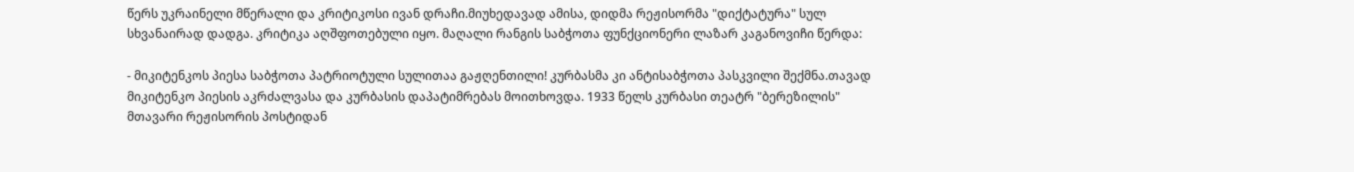წერს უკრაინელი მწერალი და კრიტიკოსი ივან დრაჩი.მიუხედავად ამისა, დიდმა რეჟისორმა "დიქტატურა" სულ სხვანაირად დადგა. კრიტიკა აღშფოთებული იყო. მაღალი რანგის საბჭოთა ფუნქციონერი ლაზარ კაგანოვიჩი წერდა:

- მიკიტენკოს პიესა საბჭოთა პატრიოტული სულითაა გაჟღენთილი! კურბასმა კი ანტისაბჭოთა პასკვილი შექმნა.თავად მიკიტენკო პიესის აკრძალვასა და კურბასის დაპატიმრებას მოითხოვდა. 1933 წელს კურბასი თეატრ "ბერეზილის" მთავარი რეჟისორის პოსტიდან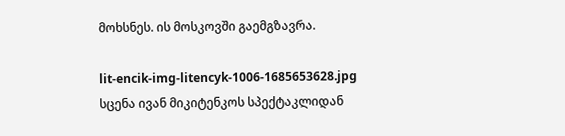მოხსნეს. ის მოსკოვში გაემგზავრა.

lit-encik-img-litencyk-1006-1685653628.jpg
სცენა ივან მიკიტენკოს სპექტაკლიდან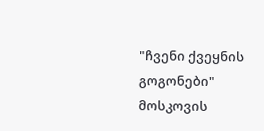"ჩვენი ქვეყნის გოგონები" მოსკოვის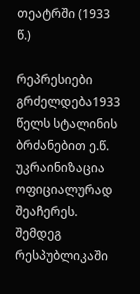თეატრში (1933 წ.)

რეპრესიები გრძელდება1933 წელს სტალინის ბრძანებით ე.წ. უკრაინიზაცია ოფიციალურად შეაჩერეს. შემდეგ რესპუბლიკაში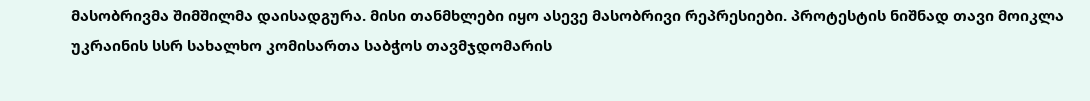მასობრივმა შიმშილმა დაისადგურა. მისი თანმხლები იყო ასევე მასობრივი რეპრესიები. პროტესტის ნიშნად თავი მოიკლა უკრაინის სსრ სახალხო კომისართა საბჭოს თავმჯდომარის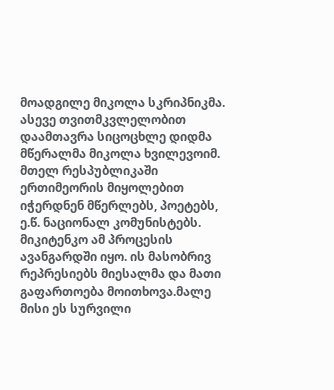მოადგილე მიკოლა სკრიპნიკმა. ასევე თვითმკვლელობით დაამთავრა სიცოცხლე დიდმა მწერალმა მიკოლა ხვილევოიმ. მთელ რესპუბლიკაში ერთიმეორის მიყოლებით იჭერდნენ მწერლებს, პოეტებს, ე.წ. ნაციონალ კომუნისტებს. მიკიტენკო ამ პროცესის ავანგარდში იყო. ის მასობრივ რეპრესიებს მიესალმა და მათი გაფართოება მოითხოვა.მალე მისი ეს სურვილი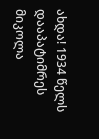ახდა! 1934 წელს დააპატიმრეს მიკოლა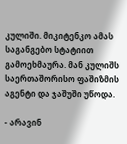კულიში. მიკიტენკო ამას საგანგებო სტატიით გამოეხმაურა. მან კულიშს საერთაშორისო ფაშიზმის აგენტი და ჯაშუში უწოდა.

- არავინ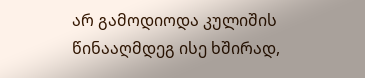არ გამოდიოდა კულიშის წინააღმდეგ ისე ხშირად,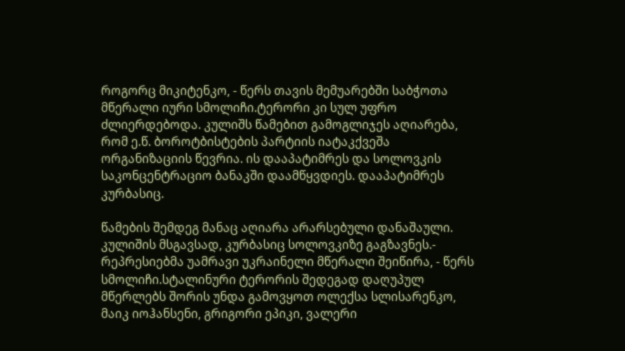როგორც მიკიტენკო, - წერს თავის მემუარებში საბჭოთა მწერალი იური სმოლიჩი.ტერორი კი სულ უფრო ძლიერდებოდა. კულიშს წამებით გამოგლიჯეს აღიარება, რომ ე.წ. ბოროტბისტების პარტიის იატაკქვეშა ორგანიზაციის წევრია. ის დააპატიმრეს და სოლოვკის საკონცენტრაციო ბანაკში დაამწყვდიეს. დააპატიმრეს კურბასიც.

წამების შემდეგ მანაც აღიარა არარსებული დანაშაული. კულიშის მსგავსად, კურბასიც სოლოვკიზე გაგზავნეს.- რეპრესიებმა უამრავი უკრაინელი მწერალი შეიწირა, - წერს სმოლიჩი.სტალინური ტერორის შედეგად დაღუპულ მწერლებს შორის უნდა გამოვყოთ ოლექსა სლისარენკო, მაიკ იოჰანსენი, გრიგორი ეპიკი, ვალერი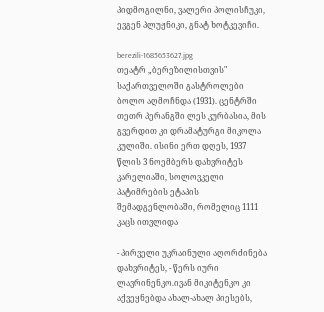პიდმოგილნი, ვალერი პოლისჩუკი, ევგენ პლუჟნიკი, გნატ ხოტკევიჩი.

berezili-1685653627.jpg
თეატრ „ბერეზილისთვის" საქართველოში გასტროლები ბოლო აღმოჩნდა (1931). ცენტრში თეთრ პერანგში ლეს კურბასია, მის გვერდით კი დრამატურგი მიკოლა კულიში. ისინი ერთ დღეს, 1937 წლის 3 ნოემბერს დახვრიტეს კარელიაში, სოლოვკელი პატიმრების ეტაპის შემადგენლობაში, რომელიც 1111 კაცს ითვლიდა

- პირველი უკრაინული აღორძინება დახვრიტეს, - წერს იური ლავრინენკო.ივან მიკიტენკო კი აქვეყნებდა ახალ-ახალ პიესებს,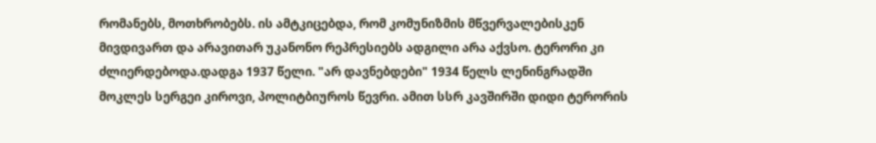რომანებს, მოთხრობებს. ის ამტკიცებდა, რომ კომუნიზმის მწვერვალებისკენ მივდივართ და არავითარ უკანონო რეპრესიებს ადგილი არა აქვსო. ტერორი კი ძლიერდებოდა.დადგა 1937 წელი. "არ დავნებდები" 1934 წელს ლენინგრადში მოკლეს სერგეი კიროვი, პოლიტბიუროს წევრი. ამით სსრ კავშირში დიდი ტერორის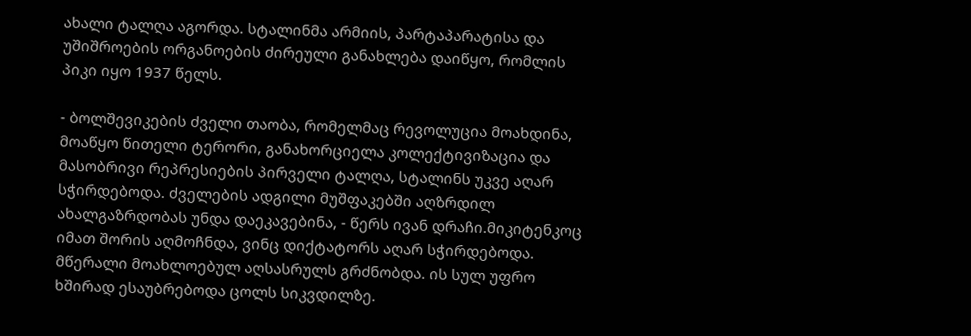ახალი ტალღა აგორდა. სტალინმა არმიის, პარტაპარატისა და უშიშროების ორგანოების ძირეული განახლება დაიწყო, რომლის პიკი იყო 1937 წელს.

- ბოლშევიკების ძველი თაობა, რომელმაც რევოლუცია მოახდინა, მოაწყო წითელი ტერორი, განახორციელა კოლექტივიზაცია და მასობრივი რეპრესიების პირველი ტალღა, სტალინს უკვე აღარ სჭირდებოდა. ძველების ადგილი მუშფაკებში აღზრდილ ახალგაზრდობას უნდა დაეკავებინა, - წერს ივან დრაჩი.მიკიტენკოც იმათ შორის აღმოჩნდა, ვინც დიქტატორს აღარ სჭირდებოდა. მწერალი მოახლოებულ აღსასრულს გრძნობდა. ის სულ უფრო ხშირად ესაუბრებოდა ცოლს სიკვდილზე.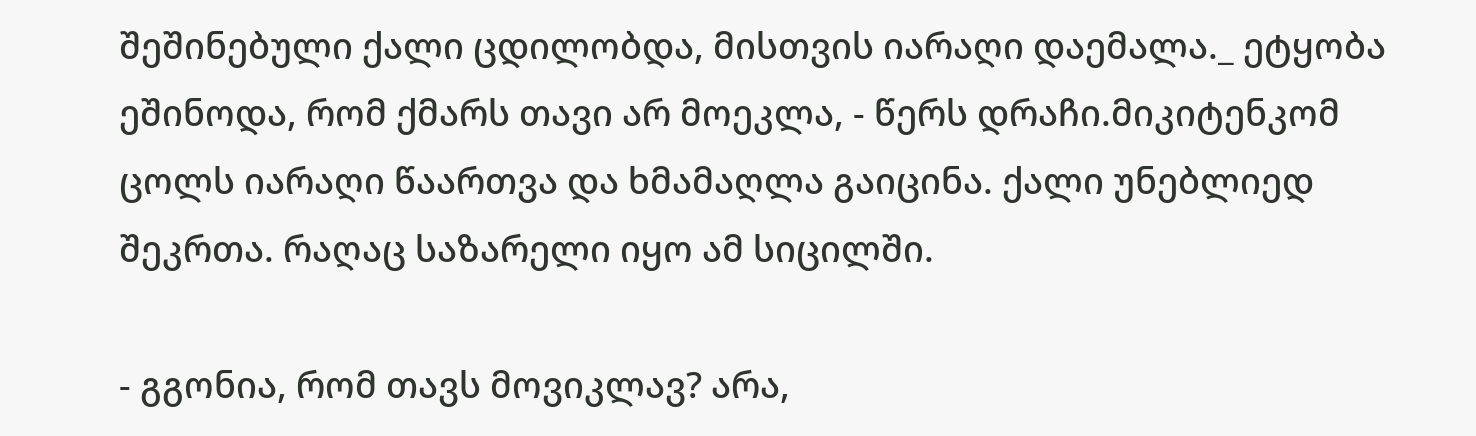შეშინებული ქალი ცდილობდა, მისთვის იარაღი დაემალა._ ეტყობა ეშინოდა, რომ ქმარს თავი არ მოეკლა, - წერს დრაჩი.მიკიტენკომ ცოლს იარაღი წაართვა და ხმამაღლა გაიცინა. ქალი უნებლიედ შეკრთა. რაღაც საზარელი იყო ამ სიცილში.

- გგონია, რომ თავს მოვიკლავ? არა,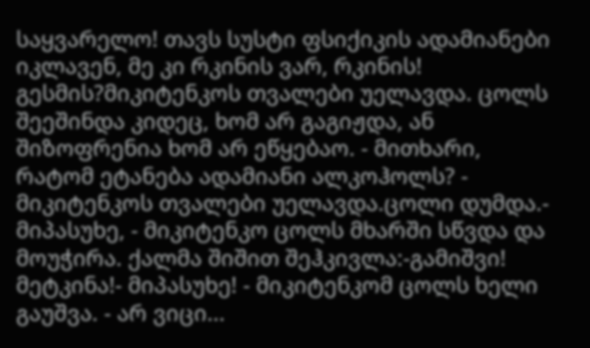საყვარელო! თავს სუსტი ფსიქიკის ადამიანები იკლავენ, მე კი რკინის ვარ, რკინის! გესმის?მიკიტენკოს თვალები უელავდა. ცოლს შეეშინდა კიდეც, ხომ არ გაგიჟდა, ან შიზოფრენია ხომ არ ეწყებაო. - მითხარი, რატომ ეტანება ადამიანი ალკოჰოლს? - მიკიტენკოს თვალები უელავდა.ცოლი დუმდა.- მიპასუხე, - მიკიტენკო ცოლს მხარში სწვდა და მოუჭირა. ქალმა შიშით შეჰკივლა:-გამიშვი! მეტკინა!- მიპასუხე! - მიკიტენკომ ცოლს ხელი გაუშვა. - არ ვიცი...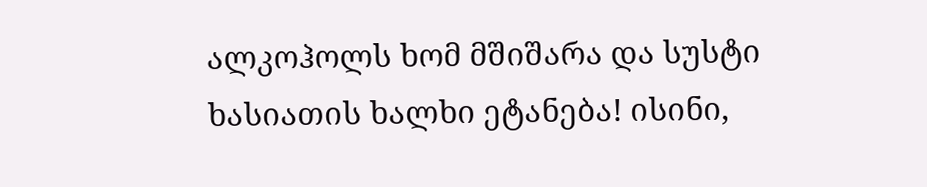ალკოჰოლს ხომ მშიშარა და სუსტი ხასიათის ხალხი ეტანება! ისინი,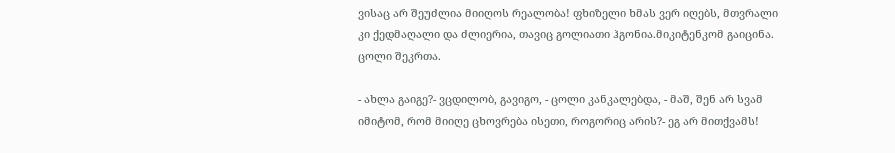ვისაც არ შეუძლია მიიღოს რეალობა! ფხიზელი ხმას ვერ იღებს, მთვრალი კი ქედმაღალი და ძლიერია, თავიც გოლიათი ჰგონია.მიკიტენკომ გაიცინა. ცოლი შეკრთა.

- ახლა გაიგე?- ვცდილობ, გავიგო, - ცოლი კანკალებდა, - მაშ, შენ არ სვამ იმიტომ, რომ მიიღე ცხოვრება ისეთი, როგორიც არის?- ეგ არ მითქვამს!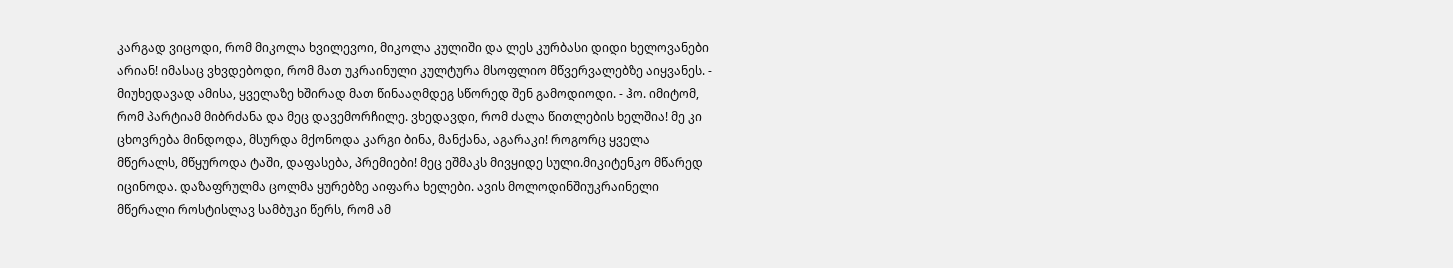კარგად ვიცოდი, რომ მიკოლა ხვილევოი, მიკოლა კულიში და ლეს კურბასი დიდი ხელოვანები არიან! იმასაც ვხვდებოდი, რომ მათ უკრაინული კულტურა მსოფლიო მწვერვალებზე აიყვანეს. - მიუხედავად ამისა, ყველაზე ხშირად მათ წინააღმდეგ სწორედ შენ გამოდიოდი. - ჰო. იმიტომ, რომ პარტიამ მიბრძანა და მეც დავემორჩილე. ვხედავდი, რომ ძალა წითლების ხელშია! მე კი ცხოვრება მინდოდა, მსურდა მქონოდა კარგი ბინა, მანქანა, აგარაკი! როგორც ყველა მწერალს, მწყუროდა ტაში, დაფასება, პრემიები! მეც ეშმაკს მივყიდე სული.მიკიტენკო მწარედ იცინოდა. დაზაფრულმა ცოლმა ყურებზე აიფარა ხელები. ავის მოლოდინშიუკრაინელი მწერალი როსტისლავ სამბუკი წერს, რომ ამ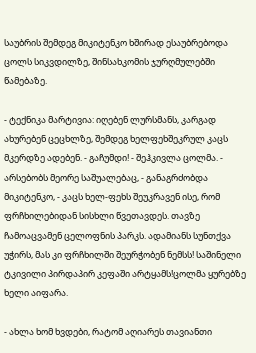საუბრის შემდეგ მიკიტენკო ხშირად ესაუბრებოდა ცოლს სიკვდილზე, შინსახკომის ჯურღმულებში წამებაზე.

- ტექნიკა მარტივია: იღებენ ლურსმანს, კარგად ახურებენ ცეცხლზე, შემდეგ ხელფეხშეკრულ კაცს მკერდზე ადებენ. - გაჩუმდი! - შეჰკივლა ცოლმა. - არსებობს მეორე საშუალებაც, - განაგრძობდა მიკიტენკო, - კაცს ხელ-ფეხს შეუკრავენ ისე, რომ ფრჩხილებიდან სისხლი წვეთავდეს. თავზე ჩამოაცვამენ ცელოფნის პარკს. ადამიანს სუნთქვა უჭირს, მას კი ფრჩხილში შეურჭობენ ნემსს! საშინელი ტკივილი პირდაპირ კეფაში არტყამს!ცოლმა ყურებზე ხელი აიფარა.

- ახლა ხომ ხვდები, რატომ აღიარეს თავიანთი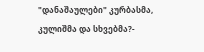"დანაშაულები" კურბასმა, კულიშმა და სხვებმა?-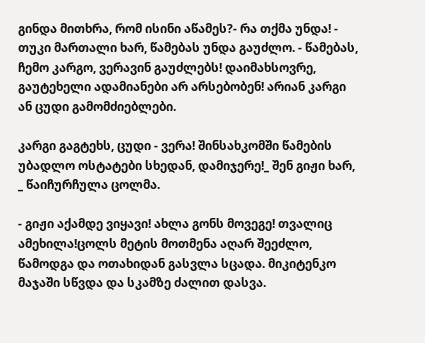გინდა მითხრა, რომ ისინი აწამეს?- რა თქმა უნდა! - თუკი მართალი ხარ, წამებას უნდა გაუძლო. - წამებას, ჩემო კარგო, ვერავინ გაუძლებს! დაიმახსოვრე, გაუტეხელი ადამიანები არ არსებობენ! არიან კარგი ან ცუდი გამომძიებლები.

კარგი გაგტეხს, ცუდი - ვერა! შინსახკომში წამების უბადლო ოსტატები სხედან, დამიჯერე!_ შენ გიჟი ხარ, _ წაიჩურჩულა ცოლმა.

- გიჟი აქამდე ვიყავი! ახლა გონს მოვეგე! თვალიც ამეხილა!ცოლს მეტის მოთმენა აღარ შეეძლო, წამოდგა და ოთახიდან გასვლა სცადა. მიკიტენკო მაჯაში სწვდა და სკამზე ძალით დასვა.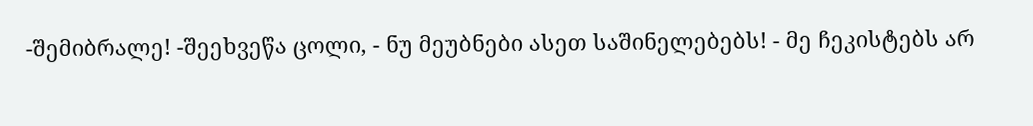-შემიბრალე! -შეეხვეწა ცოლი, - ნუ მეუბნები ასეთ საშინელებებს! - მე ჩეკისტებს არ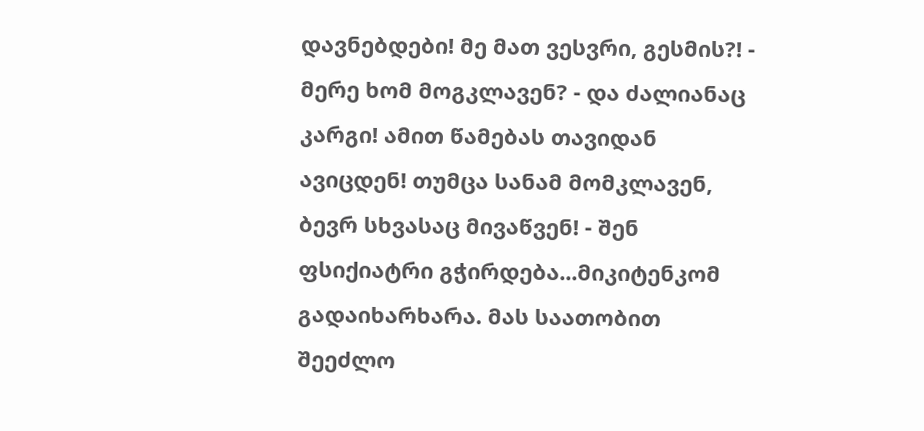დავნებდები! მე მათ ვესვრი, გესმის?! - მერე ხომ მოგკლავენ? - და ძალიანაც კარგი! ამით წამებას თავიდან ავიცდენ! თუმცა სანამ მომკლავენ, ბევრ სხვასაც მივაწვენ! - შენ ფსიქიატრი გჭირდება...მიკიტენკომ გადაიხარხარა. მას საათობით შეეძლო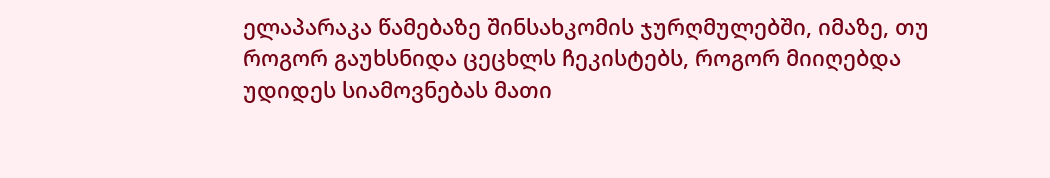ელაპარაკა წამებაზე შინსახკომის ჯურღმულებში, იმაზე, თუ როგორ გაუხსნიდა ცეცხლს ჩეკისტებს, როგორ მიიღებდა უდიდეს სიამოვნებას მათი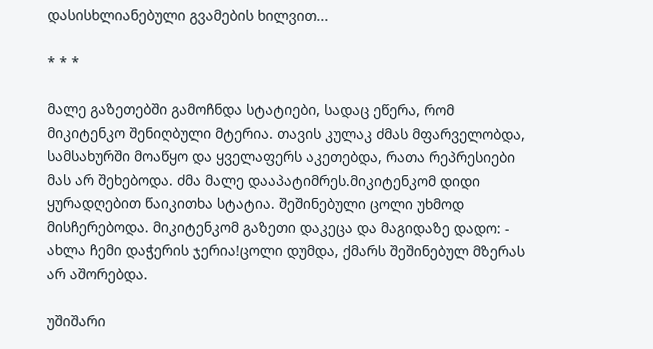დასისხლიანებული გვამების ხილვით...

* * *

მალე გაზეთებში გამოჩნდა სტატიები, სადაც ეწერა, რომ მიკიტენკო შენიღბული მტერია. თავის კულაკ ძმას მფარველობდა, სამსახურში მოაწყო და ყველაფერს აკეთებდა, რათა რეპრესიები მას არ შეხებოდა. ძმა მალე დააპატიმრეს.მიკიტენკომ დიდი ყურადღებით წაიკითხა სტატია. შეშინებული ცოლი უხმოდ მისჩერებოდა. მიკიტენკომ გაზეთი დაკეცა და მაგიდაზე დადო: - ახლა ჩემი დაჭერის ჯერია!ცოლი დუმდა, ქმარს შეშინებულ მზერას არ აშორებდა.

უშიშარი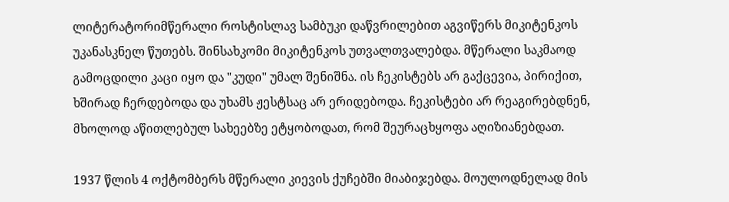ლიტერატორიმწერალი როსტისლავ სამბუკი დაწვრილებით აგვიწერს მიკიტენკოს უკანასკნელ წუთებს. შინსახკომი მიკიტენკოს უთვალთვალებდა. მწერალი საკმაოდ გამოცდილი კაცი იყო და "კუდი" უმალ შენიშნა. ის ჩეკისტებს არ გაქცევია, პირიქით, ხშირად ჩერდებოდა და უხამს ჟესტსაც არ ერიდებოდა. ჩეკისტები არ რეაგირებდნენ, მხოლოდ აწითლებულ სახეებზე ეტყობოდათ, რომ შეურაცხყოფა აღიზიანებდათ.

1937 წლის 4 ოქტომბერს მწერალი კიევის ქუჩებში მიაბიჯებდა. მოულოდნელად მის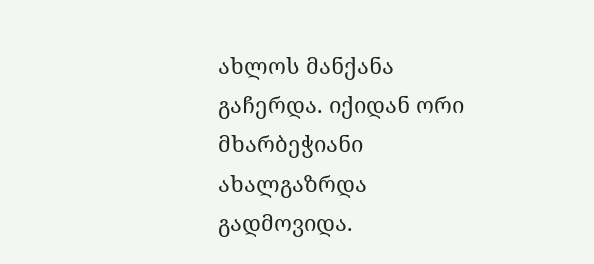ახლოს მანქანა გაჩერდა. იქიდან ორი მხარბეჭიანი ახალგაზრდა გადმოვიდა.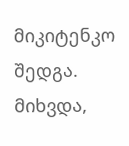მიკიტენკო შედგა. მიხვდა,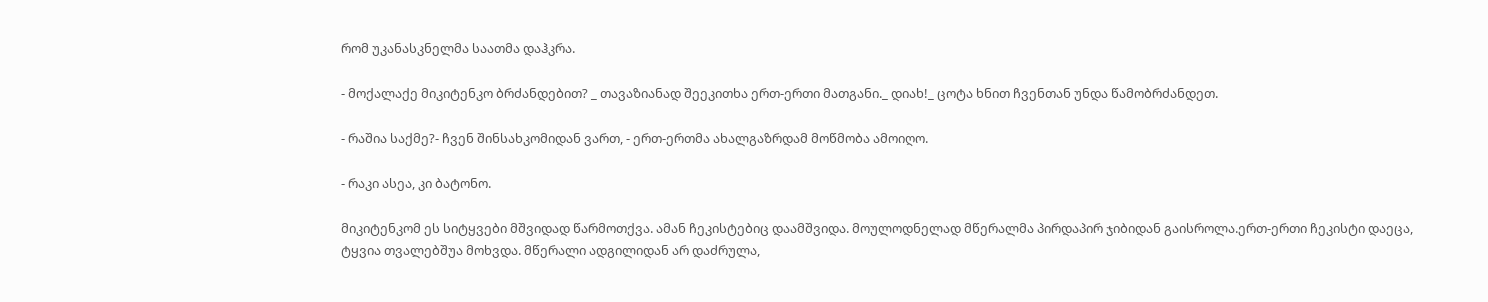რომ უკანასკნელმა საათმა დაჰკრა.

- მოქალაქე მიკიტენკო ბრძანდებით? _ თავაზიანად შეეკითხა ერთ-ერთი მათგანი._ დიახ!_ ცოტა ხნით ჩვენთან უნდა წამობრძანდეთ.

- რაშია საქმე?- ჩვენ შინსახკომიდან ვართ, - ერთ-ერთმა ახალგაზრდამ მოწმობა ამოიღო.

- რაკი ასეა, კი ბატონო.

მიკიტენკომ ეს სიტყვები მშვიდად წარმოთქვა. ამან ჩეკისტებიც დაამშვიდა. მოულოდნელად მწერალმა პირდაპირ ჯიბიდან გაისროლა.ერთ-ერთი ჩეკისტი დაეცა, ტყვია თვალებშუა მოხვდა. მწერალი ადგილიდან არ დაძრულა,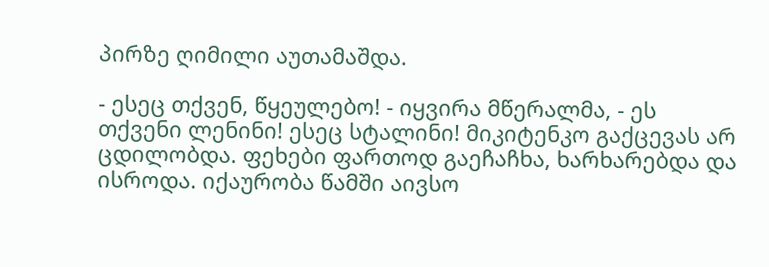პირზე ღიმილი აუთამაშდა.

- ესეც თქვენ, წყეულებო! - იყვირა მწერალმა, - ეს თქვენი ლენინი! ესეც სტალინი! მიკიტენკო გაქცევას არ ცდილობდა. ფეხები ფართოდ გაეჩაჩხა, ხარხარებდა და ისროდა. იქაურობა წამში აივსო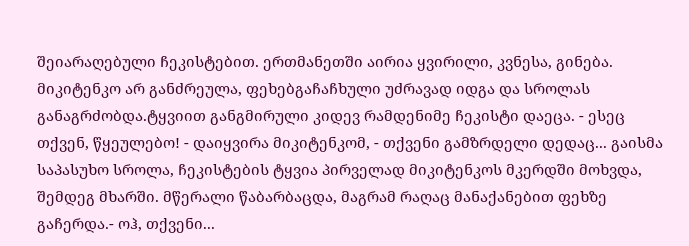შეიარაღებული ჩეკისტებით. ერთმანეთში აირია ყვირილი, კვნესა, გინება. მიკიტენკო არ განძრეულა, ფეხებგაჩაჩხული უძრავად იდგა და სროლას განაგრძობდა.ტყვიით განგმირული კიდევ რამდენიმე ჩეკისტი დაეცა. - ესეც თქვენ, წყეულებო! - დაიყვირა მიკიტენკომ, - თქვენი გამზრდელი დედაც... გაისმა საპასუხო სროლა, ჩეკისტების ტყვია პირველად მიკიტენკოს მკერდში მოხვდა, შემდეგ მხარში. მწერალი წაბარბაცდა, მაგრამ რაღაც მანაქანებით ფეხზე გაჩერდა.- ოჰ, თქვენი...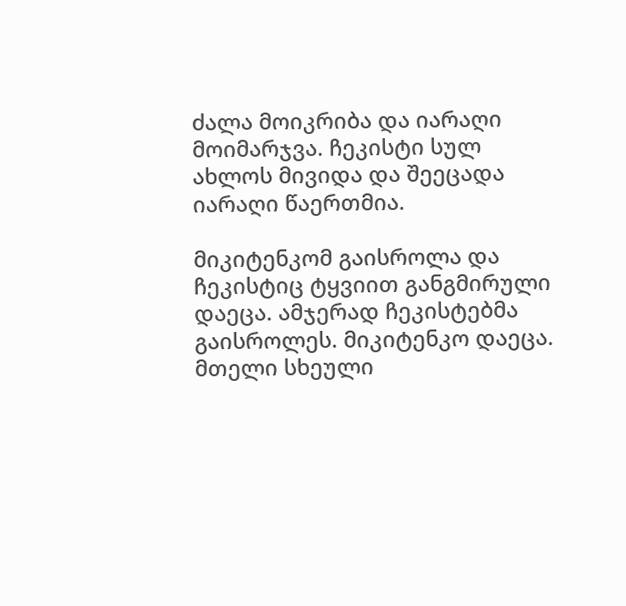ძალა მოიკრიბა და იარაღი მოიმარჯვა. ჩეკისტი სულ ახლოს მივიდა და შეეცადა იარაღი წაერთმია.

მიკიტენკომ გაისროლა და ჩეკისტიც ტყვიით განგმირული დაეცა. ამჯერად ჩეკისტებმა გაისროლეს. მიკიტენკო დაეცა. მთელი სხეული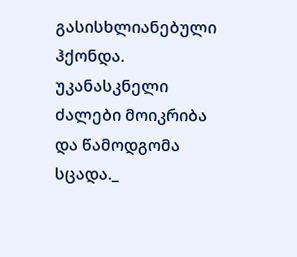გასისხლიანებული ჰქონდა. უკანასკნელი ძალები მოიკრიბა და წამოდგომა სცადა._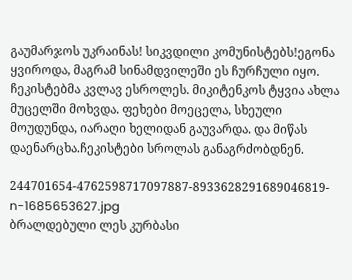გაუმარჯოს უკრაინას! სიკვდილი კომუნისტებს!ეგონა ყვიროდა, მაგრამ სინამდვილეში ეს ჩურჩული იყო. ჩეკისტებმა კვლავ ესროლეს. მიკიტენკოს ტყვია ახლა მუცელში მოხვდა. ფეხები მოეცელა, სხეული მოუდუნდა, იარაღი ხელიდან გაუვარდა. და მიწას დაენარცხა.ჩეკისტები სროლას განაგრძობდნენ.

244701654-4762598717097887-8933628291689046819-n-1685653627.jpg
ბრალდებული ლეს კურბასი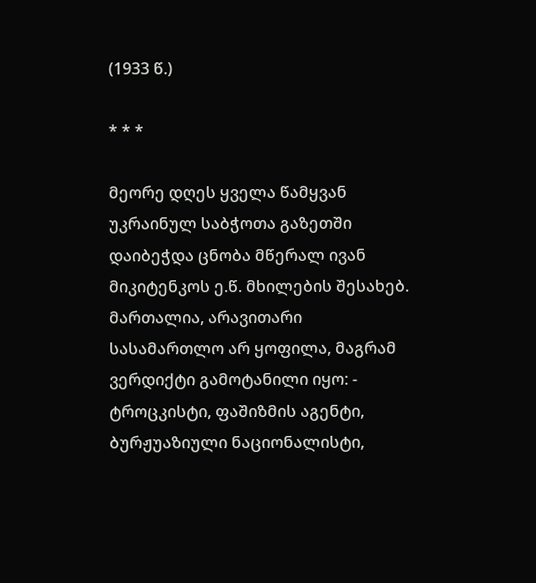(1933 წ.)

* * *

მეორე დღეს ყველა წამყვან უკრაინულ საბჭოთა გაზეთში დაიბეჭდა ცნობა მწერალ ივან მიკიტენკოს ე.წ. მხილების შესახებ. მართალია, არავითარი სასამართლო არ ყოფილა, მაგრამ ვერდიქტი გამოტანილი იყო: - ტროცკისტი, ფაშიზმის აგენტი, ბურჟუაზიული ნაციონალისტი,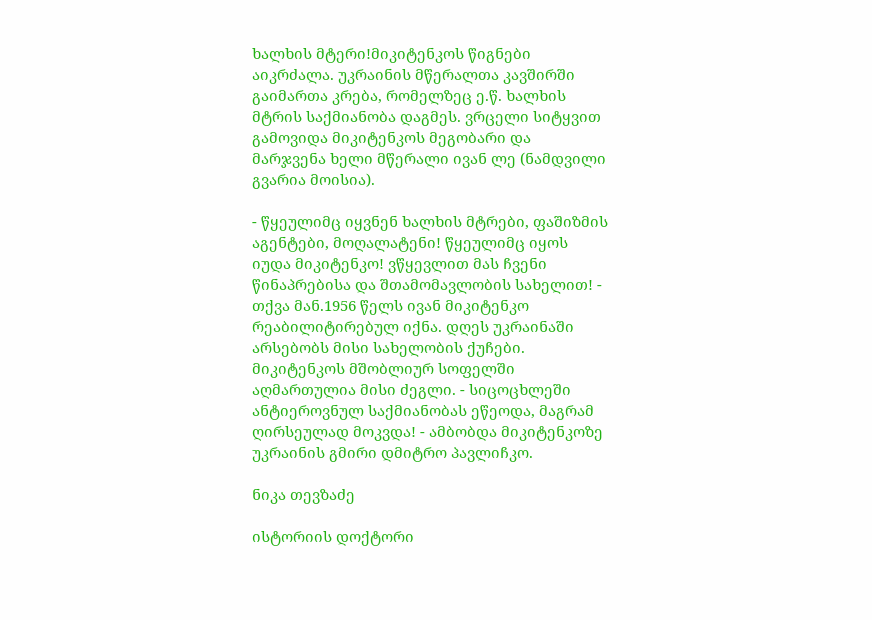ხალხის მტერი!მიკიტენკოს წიგნები აიკრძალა. უკრაინის მწერალთა კავშირში გაიმართა კრება, რომელზეც ე.წ. ხალხის მტრის საქმიანობა დაგმეს. ვრცელი სიტყვით გამოვიდა მიკიტენკოს მეგობარი და მარჯვენა ხელი მწერალი ივან ლე (ნამდვილი გვარია მოისია).

- წყეულიმც იყვნენ ხალხის მტრები, ფაშიზმის აგენტები, მოღალატენი! წყეულიმც იყოს იუდა მიკიტენკო! ვწყევლით მას ჩვენი წინაპრებისა და შთამომავლობის სახელით! - თქვა მან.1956 წელს ივან მიკიტენკო რეაბილიტირებულ იქნა. დღეს უკრაინაში არსებობს მისი სახელობის ქუჩები. მიკიტენკოს მშობლიურ სოფელში აღმართულია მისი ძეგლი. - სიცოცხლეში ანტიეროვნულ საქმიანობას ეწეოდა, მაგრამ ღირსეულად მოკვდა! - ამბობდა მიკიტენკოზე უკრაინის გმირი დმიტრო პავლიჩკო.

ნიკა თევზაძე

ისტორიის დოქტორი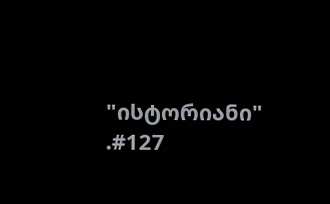"ისტორიანი" .#127